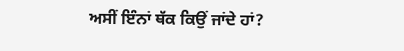ਅਸੀਂ ਇੰਨਾਂ ਥੱਕ ਕਿਉਂ ਜਾਂਦੇ ਹਾਂ?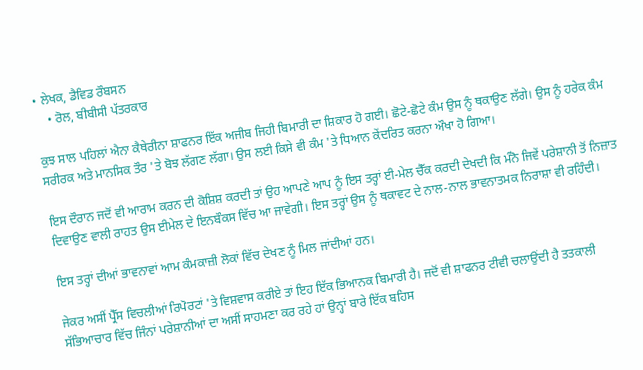• ਲੇਖਕ, ਡੈਵਿਡ ਰੌਬਸਨ
    • ਰੋਲ, ਬੀਬੀਸੀ ਪੱਤਰਕਾਰ

ਕੁਝ ਸਾਲ ਪਹਿਲਾਂ ਐਨਾ ਕੈਥੇਰੀਨਾ ਸ਼ਾਫਨਰ ਇੱਕ ਅਜੀਬ ਜਿਹੀ ਬਿਮਾਰੀ ਦਾ ਸ਼ਿਕਾਰ ਹੋ ਗਈ। ਛੋਟੇ-ਛੋਟੇ ਕੰਮ ਉਸ ਨੂੰ ਥਕਾਉਣ ਲੱਗੇ। ਉਸ ਨੂੰ ਹਰੇਕ ਕੰਮ ਸਰੀਰਕ ਅਤੇ ਮਾਨਸਿਕ ਤੌਰ 'ਤੇ ਬੋਝ ਲੱਗਣ ਲੱਗਾ। ਉਸ ਲਈ ਕਿਸੇ ਵੀ ਕੰਮ 'ਤੇ ਧਿਆਨ ਕੇਂਦਰਿਤ ਕਰਨਾ ਔਖਾ ਹੋ ਗਿਆ।

ਇਸ ਦੌਰਾਨ ਜਦੋਂ ਵੀ ਆਰਾਮ ਕਰਨ ਦੀ ਕੋਸ਼ਿਸ਼ ਕਰਦੀ ਤਾਂ ਉਹ ਆਪਣੇ ਆਪ ਨੂੰ ਇਸ ਤਰ੍ਹਾਂ ਈ-ਮੇਲ ਚੈੱਕ ਕਰਦੀ ਦੇਖਦੀ ਕਿ ਮੰਨੋ ਜਿਵੇਂ ਪਰੇਸ਼ਾਨੀ ਤੋਂ ਨਿਜ਼ਾਤ ਦਿਵਾਉਣ ਵਾਲੀ ਰਾਹਤ ਉਸ ਈਮੇਲ ਦੇ ਇਨਬੌਕਸ ਵਿੱਚ ਆ ਜਾਵੇਗੀ। ਇਸ ਤਰ੍ਹਾਂ ਉਸ ਨੂੰ ਥਕਾਵਟ ਦੇ ਨਾਲ-ਨਾਲ ਭਾਵਨਾਤਮਕ ਨਿਰਾਸ਼ਾ ਵੀ ਰਹਿੰਦੀ।

ਇਸ ਤਰ੍ਹਾਂ ਦੀਆਂ ਭਾਵਨਾਵਾਂ ਆਮ ਕੰਮਕਾਜ਼ੀ ਲੋਕਾਂ ਵਿੱਚ ਦੇਖਣ ਨੂੰ ਮਿਲ ਜਾਂਦੀਆਂ ਹਨ।

ਜੇਕਰ ਅਸੀਂ ਪ੍ਰੈੱਸ ਵਿਚਲੀਆਂ ਰਿਪੋਰਟਾਂ 'ਤੇ ਵਿਸ਼ਵਾਸ ਕਰੀਏ ਤਾਂ ਇਹ ਇੱਕ ਭਿਆਨਕ ਬਿਮਾਰੀ ਹੈ। ਜਦੋਂ ਵੀ ਸ਼ਾਫਨਰ ਟੀਵੀ ਚਲਾਉਂਦੀ ਹੈ ਤਤਕਾਲੀ ਸੱਭਿਆਚਾਰ ਵਿੱਚ ਜਿੰਨਾਂ ਪਰੇਸ਼ਾਨੀਆਂ ਦਾ ਅਸੀਂ ਸਾਹਮਣਾ ਕਰ ਰਹੇ ਹਾਂ ਉਨ੍ਹਾਂ ਬਾਰੇ ਇੱਕ ਬਹਿਸ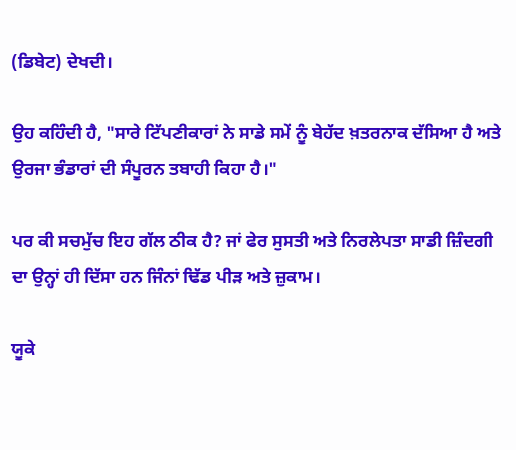(ਡਿਬੇਟ) ਦੇਖਦੀ।

ਉਹ ਕਹਿੰਦੀ ਹੈ, "ਸਾਰੇ ਟਿੱਪਣੀਕਾਰਾਂ ਨੇ ਸਾਡੇ ਸਮੇਂ ਨੂੰ ਬੇਹੱਦ ਖ਼ਤਰਨਾਕ ਦੱਸਿਆ ਹੈ ਅਤੇ ਉਰਜਾ ਭੰਡਾਰਾਂ ਦੀ ਸੰਪੂਰਨ ਤਬਾਹੀ ਕਿਹਾ ਹੈ।"

ਪਰ ਕੀ ਸਚਮੁੱਚ ਇਹ ਗੱਲ ਠੀਕ ਹੈ? ਜਾਂ ਫੇਰ ਸੁਸਤੀ ਅਤੇ ਨਿਰਲੇਪਤਾ ਸਾਡੀ ਜ਼ਿੰਦਗੀ ਦਾ ਉਨ੍ਹਾਂ ਹੀ ਦਿੱਸਾ ਹਨ ਜਿੰਨਾਂ ਢਿੱਡ ਪੀੜ ਅਤੇ ਜ਼ੁਕਾਮ।

ਯੂਕੇ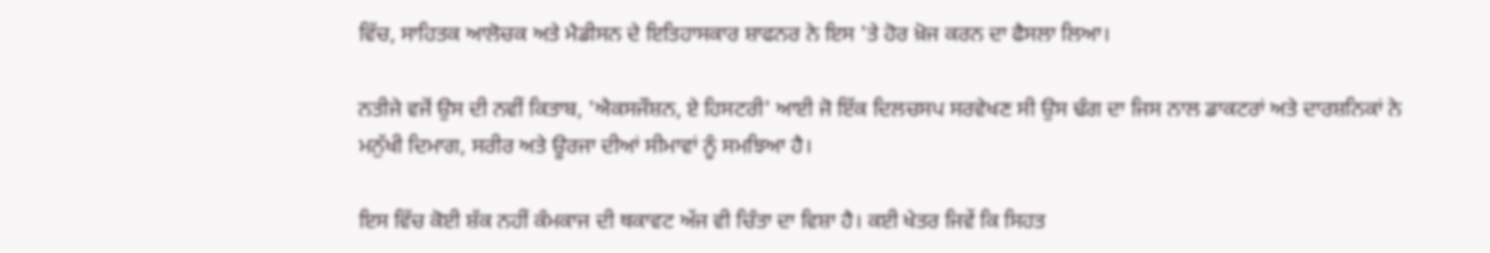ਵਿੱਚ, ਸਾਹਿਤਕ ਆਲੋਚਕ ਅਤੇ ਮੈਡੀਸਨ ਦੇ ਇਤਿਹਾਸਕਾਰ ਸ਼ਾਫਨਰ ਨੇ ਇਸ 'ਤੇ ਹੋਰ ਖ਼ੋਜ ਕਰਨ ਦਾ ਫੈਸਲਾ ਲਿਆ।

ਨਤੀਜੇ ਵਜੋਂ ਉਸ ਦੀ ਨਵੀਂ ਕਿਤਾਬ, 'ਐਕਸਜੌਸ਼ਨ, ਏ ਹਿਸਟਰੀ' ਆਈ ਜੋ ਇੱਕ ਦਿਲਚਸਪ ਸਰਵੇਖਣ ਸੀ ਉਸ ਢੰਗ ਦਾ ਜਿਸ ਨਾਲ ਡਾਕਟਰਾਂ ਅਤੇ ਦਾਰਸ਼ਨਿਕਾਂ ਨੇ ਮਨੁੱਖੀ ਦਿਮਾਗ, ਸਰੀਰ ਅਤੇ ਊਰਜਾ ਦੀਆਂ ਸੀਮਾਵਾਂ ਨੂੰ ਸਮਝਿਆ ਹੈ।

ਇਸ ਵਿੱਚ ਕੋਈ ਸ਼ੱਕ ਨਹੀਂ ਕੰਮਕਾਜ ਦੀ ਥਕਾਵਟ ਅੱਜ ਵੀ ਚਿੰਤਾ ਦਾ ਵਿਸ਼ਾ ਹੈ। ਕਈ ਖੇਤਰ ਜਿਵੇਂ ਕਿ ਸਿਹਤ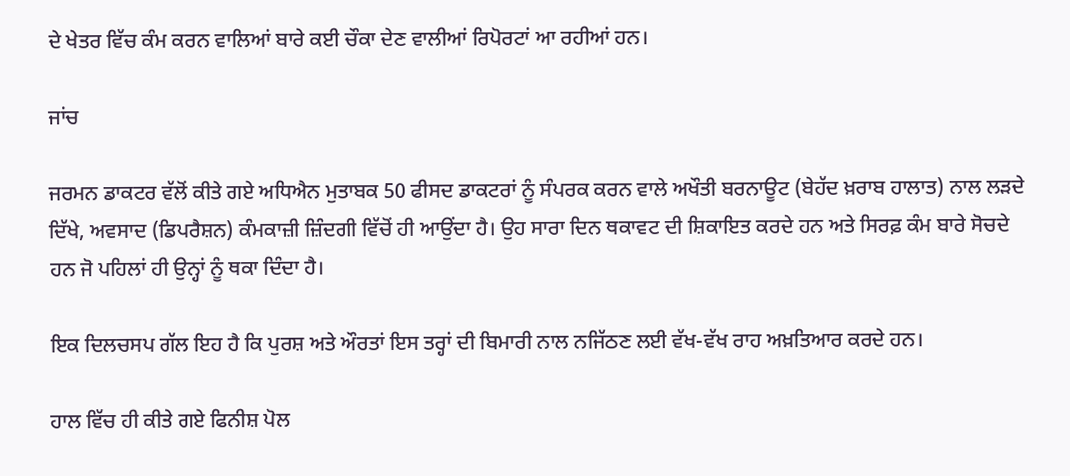ਦੇ ਖੇਤਰ ਵਿੱਚ ਕੰਮ ਕਰਨ ਵਾਲਿਆਂ ਬਾਰੇ ਕਈ ਚੌਕਾ ਦੇਣ ਵਾਲੀਆਂ ਰਿਪੋਰਟਾਂ ਆ ਰਹੀਆਂ ਹਨ।

ਜਾਂਚ

ਜਰਮਨ ਡਾਕਟਰ ਵੱਲੋਂ ਕੀਤੇ ਗਏ ਅਧਿਐਨ ਮੁਤਾਬਕ 50 ਫੀਸਦ ਡਾਕਟਰਾਂ ਨੂੰ ਸੰਪਰਕ ਕਰਨ ਵਾਲੇ ਅਖੌਤੀ ਬਰਨਾਊਟ (ਬੇਹੱਦ ਖ਼ਰਾਬ ਹਾਲਾਤ) ਨਾਲ ਲੜਦੇ ਦਿੱਖੇ, ਅਵਸਾਦ (ਡਿਪਰੈਸ਼ਨ) ਕੰਮਕਾਜ਼ੀ ਜ਼ਿੰਦਗੀ ਵਿੱਚੋਂ ਹੀ ਆਉਂਦਾ ਹੈ। ਉਹ ਸਾਰਾ ਦਿਨ ਥਕਾਵਟ ਦੀ ਸ਼ਿਕਾਇਤ ਕਰਦੇ ਹਨ ਅਤੇ ਸਿਰਫ਼ ਕੰਮ ਬਾਰੇ ਸੋਚਦੇ ਹਨ ਜੋ ਪਹਿਲਾਂ ਹੀ ਉਨ੍ਹਾਂ ਨੂੰ ਥਕਾ ਦਿੰਦਾ ਹੈ।

ਇਕ ਦਿਲਚਸਪ ਗੱਲ ਇਹ ਹੈ ਕਿ ਪੁਰਸ਼ ਅਤੇ ਔਰਤਾਂ ਇਸ ਤਰ੍ਹਾਂ ਦੀ ਬਿਮਾਰੀ ਨਾਲ ਨਜਿੱਠਣ ਲਈ ਵੱਖ-ਵੱਖ ਰਾਹ ਅਖ਼ਤਿਆਰ ਕਰਦੇ ਹਨ।

ਹਾਲ ਵਿੱਚ ਹੀ ਕੀਤੇ ਗਏ ਫਿਨੀਸ਼ ਪੋਲ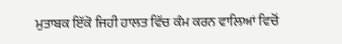ਮੁਤਾਬਕ ਇੱਕੋ ਜਿਹੀ ਹਾਲਤ ਵਿੱਚ ਕੰਮ ਕਰਨ ਵਾਲਿਆਂ ਵਿਚੋਂ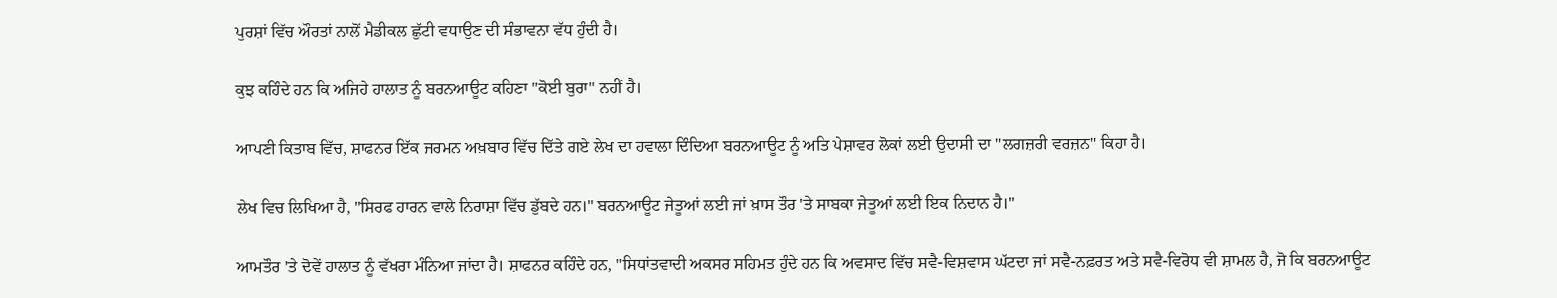ਪੁਰਸ਼ਾਂ ਵਿੱਚ ਔਰਤਾਂ ਨਾਲੋਂ ਮੈਡੀਕਲ ਛੁੱਟੀ ਵਧਾਉਣ ਦੀ ਸੰਭਾਵਨਾ ਵੱਧ ਹੁੰਦੀ ਹੈ।

ਕੁਝ ਕਹਿੰਦੇ ਹਨ ਕਿ ਅਜਿਹੇ ਹਾਲਾਤ ਨੂੰ ਬਰਨਆਊਟ ਕਹਿਣਾ "ਕੋਈ ਬੁਰਾ" ਨਹੀਂ ਹੈ।

ਆਪਣੀ ਕਿਤਾਬ ਵਿੱਚ, ਸ਼ਾਫਨਰ ਇੱਕ ਜਰਮਨ ਅਖ਼ਬਾਰ ਵਿੱਚ ਦਿੱਤੇ ਗਏ ਲੇਖ ਦਾ ਹਵਾਲਾ ਦਿੰਦਿਆ ਬਰਨਆਊਟ ਨੂੰ ਅਤਿ ਪੇਸ਼ਾਵਰ ਲੋਕਾਂ ਲਈ ਉਦਾਸੀ ਦਾ "ਲਗਜ਼ਰੀ ਵਰਜ਼ਨ" ਕਿਹਾ ਹੈ।

ਲੇਖ ਵਿਚ ਲਿਖਿਆ ਹੈ, "ਸਿਰਫ ਹਾਰਨ ਵਾਲੇ ਨਿਰਾਸ਼ਾ ਵਿੱਚ ਡੁੱਬਦੇ ਹਨ।" ਬਰਨਆਊਟ ਜੇਤੂਆਂ ਲਈ ਜਾਂ ਖ਼ਾਸ ਤੌਰ 'ਤੇ ਸਾਬਕਾ ਜੇਤੂਆਂ ਲਈ ਇਕ ਨਿਦਾਨ ਹੈ।"

ਆਮਤੌਰ 'ਤੇ ਦੋਵੇਂ ਹਾਲਾਤ ਨੂੰ ਵੱਖਰਾ ਮੰਨਿਆ ਜਾਂਦਾ ਹੈ। ਸ਼ਾਫਨਰ ਕਹਿੰਦੇ ਹਨ, "ਸਿਧਾਂਤਵਾਦੀ ਅਕਸਰ ਸਹਿਮਤ ਹੁੰਦੇ ਹਨ ਕਿ ਅਵਸਾਦ ਵਿੱਚ ਸਵੈ-ਵਿਸ਼ਵਾਸ ਘੱਟਦਾ ਜਾਂ ਸਵੈ-ਨਫ਼ਰਤ ਅਤੇ ਸਵੈ-ਵਿਰੋਧ ਵੀ ਸ਼ਾਮਲ ਹੈ, ਜੋ ਕਿ ਬਰਨਆਊਟ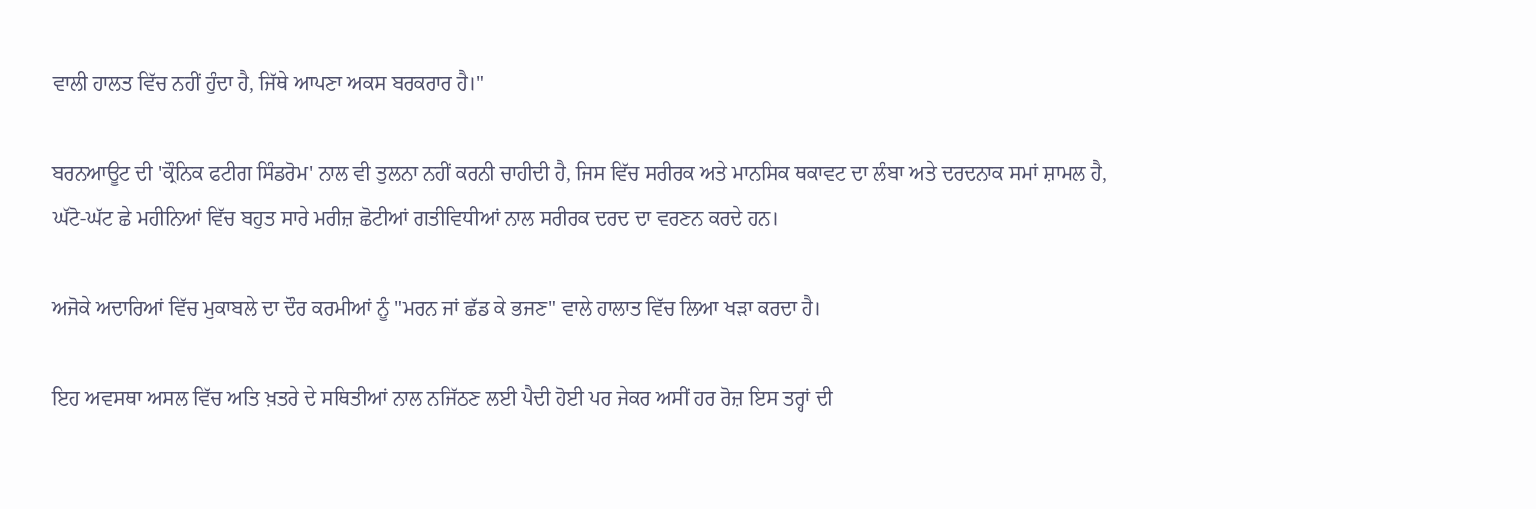ਵਾਲੀ ਹਾਲਤ ਵਿੱਚ ਨਹੀਂ ਹੁੰਦਾ ਹੈ, ਜਿੱਥੇ ਆਪਣਾ ਅਕਸ ਬਰਕਰਾਰ ਹੈ।"

ਬਰਨਆਊਟ ਦੀ 'ਕ੍ਰੌਨਿਕ ਫਟੀਗ ਸਿੰਡਰੋਮ' ਨਾਲ ਵੀ ਤੁਲਨਾ ਨਹੀਂ ਕਰਨੀ ਚਾਹੀਦੀ ਹੈ, ਜਿਸ ਵਿੱਚ ਸਰੀਰਕ ਅਤੇ ਮਾਨਸਿਕ ਥਕਾਵਟ ਦਾ ਲੰਬਾ ਅਤੇ ਦਰਦਨਾਕ ਸਮਾਂ ਸ਼ਾਮਲ ਹੈ, ਘੱਟੋ-ਘੱਟ ਛੇ ਮਹੀਨਿਆਂ ਵਿੱਚ ਬਹੁਤ ਸਾਰੇ ਮਰੀਜ਼ ਛੋਟੀਆਂ ਗਤੀਵਿਧੀਆਂ ਨਾਲ ਸਰੀਰਕ ਦਰਦ ਦਾ ਵਰਣਨ ਕਰਦੇ ਹਨ।

ਅਜੋਕੇ ਅਦਾਰਿਆਂ ਵਿੱਚ ਮੁਕਾਬਲੇ ਦਾ ਦੌਰ ਕਰਮੀਆਂ ਨੂੰ "ਮਰਨ ਜਾਂ ਛੱਡ ਕੇ ਭਜਣ" ਵਾਲੇ ਹਾਲਾਤ ਵਿੱਚ ਲਿਆ ਖੜਾ ਕਰਦਾ ਹੈ।

ਇਹ ਅਵਸਥਾ ਅਸਲ ਵਿੱਚ ਅਤਿ ਖ਼ਤਰੇ ਦੇ ਸਥਿਤੀਆਂ ਨਾਲ ਨਜਿੱਠਣ ਲਈ ਪੈਦੀ ਹੋਈ ਪਰ ਜੇਕਰ ਅਸੀਂ ਹਰ ਰੋਜ਼ ਇਸ ਤਰ੍ਹਾਂ ਦੀ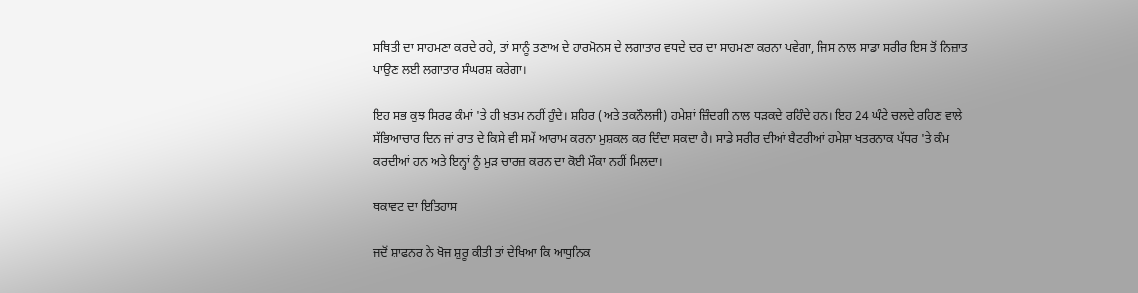ਸਥਿਤੀ ਦਾ ਸਾਹਮਣਾ ਕਰਦੇ ਰਹੇ, ਤਾਂ ਸਾਨੂੰ ਤਣਾਅ ਦੇ ਹਾਰਮੋਨਸ ਦੇ ਲਗਾਤਾਰ ਵਧਦੇ ਦਰ ਦਾ ਸਾਹਮਣਾ ਕਰਨਾ ਪਵੇਗਾ, ਜਿਸ ਨਾਲ ਸਾਡਾ ਸਰੀਰ ਇਸ ਤੋਂ ਨਿਜ਼ਾਤ ਪਾਉਣ ਲਈ ਲਗਾਤਾਰ ਸੰਘਰਸ਼ ਕਰੇਗਾ।

ਇਹ ਸਭ ਕੁਝ ਸਿਰਫ ਕੰਮਾਂ 'ਤੇ ਹੀ ਖ਼ਤਮ ਨਹੀਂ ਹੁੰਦੇ। ਸ਼ਹਿਰ (ਅਤੇ ਤਕਨੌਲਜੀ) ਹਮੇਸ਼ਾਂ ਜ਼ਿੰਦਗੀ ਨਾਲ ਧੜਕਦੇ ਰਹਿੰਦੇ ਹਨ। ਇਹ 24 ਘੰਟੇ ਚਲਦੇ ਰਹਿਣ ਵਾਲੇ ਸੱਭਿਆਚਾਰ ਦਿਨ ਜਾਂ ਰਾਤ ਦੇ ਕਿਸੇ ਵੀ ਸਮੇਂ ਆਰਾਮ ਕਰਨਾ ਮੁਸ਼ਕਲ ਕਰ ਦਿੰਦਾ ਸਕਦਾ ਹੈ। ਸਾਡੇ ਸਰੀਰ ਦੀਆਂ ਬੈਟਰੀਆਂ ਹਮੇਸ਼ਾ ਖਤਰਨਾਕ ਪੱਧਰ 'ਤੇ ਕੰਮ ਕਰਦੀਆਂ ਹਨ ਅਤੇ ਇਨ੍ਹਾਂ ਨੂੰ ਮੁੜ ਚਾਰਜ਼ ਕਰਨ ਦਾ ਕੋਈ ਮੌਕਾ ਨਹੀਂ ਮਿਲਦਾ।

ਥਕਾਵਟ ਦਾ ਇਤਿਹਾਸ

ਜਦੋਂ ਸ਼ਾਫਨਰ ਨੇ ਖੋਜ ਸ਼ੁਰੂ ਕੀਤੀ ਤਾਂ ਦੇਖਿਆ ਕਿ ਆਧੁਨਿਕ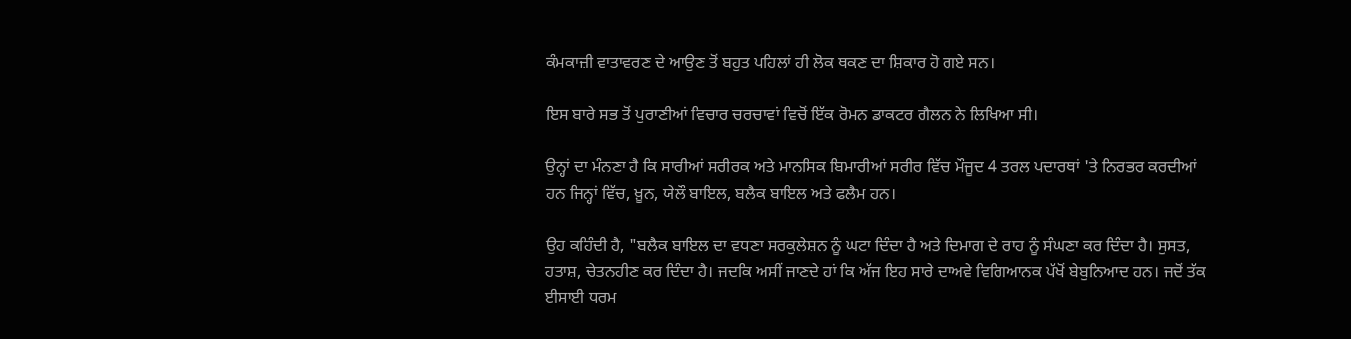ਕੰਮਕਾਜ਼ੀ ਵਾਤਾਵਰਣ ਦੇ ਆਉਣ ਤੋਂ ਬਹੁਤ ਪਹਿਲਾਂ ਹੀ ਲੋਕ ਥਕਣ ਦਾ ਸ਼ਿਕਾਰ ਹੋ ਗਏ ਸਨ।

ਇਸ ਬਾਰੇ ਸਭ ਤੋਂ ਪੁਰਾਣੀਆਂ ਵਿਚਾਰ ਚਰਚਾਵਾਂ ਵਿਚੋਂ ਇੱਕ ਰੋਮਨ ਡਾਕਟਰ ਗੈਲਨ ਨੇ ਲਿਖਿਆ ਸੀ।

ਉਨ੍ਹਾਂ ਦਾ ਮੰਨਣਾ ਹੈ ਕਿ ਸਾਰੀਆਂ ਸਰੀਰਕ ਅਤੇ ਮਾਨਸਿਕ ਬਿਮਾਰੀਆਂ ਸਰੀਰ ਵਿੱਚ ਮੌਜੂਦ 4 ਤਰਲ ਪਦਾਰਥਾਂ 'ਤੇ ਨਿਰਭਰ ਕਰਦੀਆਂ ਹਨ ਜਿਨ੍ਹਾਂ ਵਿੱਚ, ਖ਼ੂਨ, ਯੇਲੌ ਬਾਇਲ, ਬਲੈਕ ਬਾਇਲ ਅਤੇ ਫਲੈਮ ਹਨ।

ਉਹ ਕਹਿੰਦੀ ਹੈ, "ਬਲੈਕ ਬਾਇਲ ਦਾ ਵਧਣਾ ਸਰਕੁਲੇਸ਼ਨ ਨੂੰ ਘਟਾ ਦਿੰਦਾ ਹੈ ਅਤੇ ਦਿਮਾਗ ਦੇ ਰਾਹ ਨੂੰ ਸੰਘਣਾ ਕਰ ਦਿੰਦਾ ਹੈ। ਸੁਸਤ, ਹਤਾਸ਼, ਚੇਤਨਹੀਣ ਕਰ ਦਿੰਦਾ ਹੈ। ਜਦਕਿ ਅਸੀਂ ਜਾਣਦੇ ਹਾਂ ਕਿ ਅੱਜ ਇਹ ਸਾਰੇ ਦਾਅਵੇ ਵਿਗਿਆਨਕ ਪੱਖੋਂ ਬੇਬੁਨਿਆਦ ਹਨ। ਜਦੋਂ ਤੱਕ ਈਸਾਈ ਧਰਮ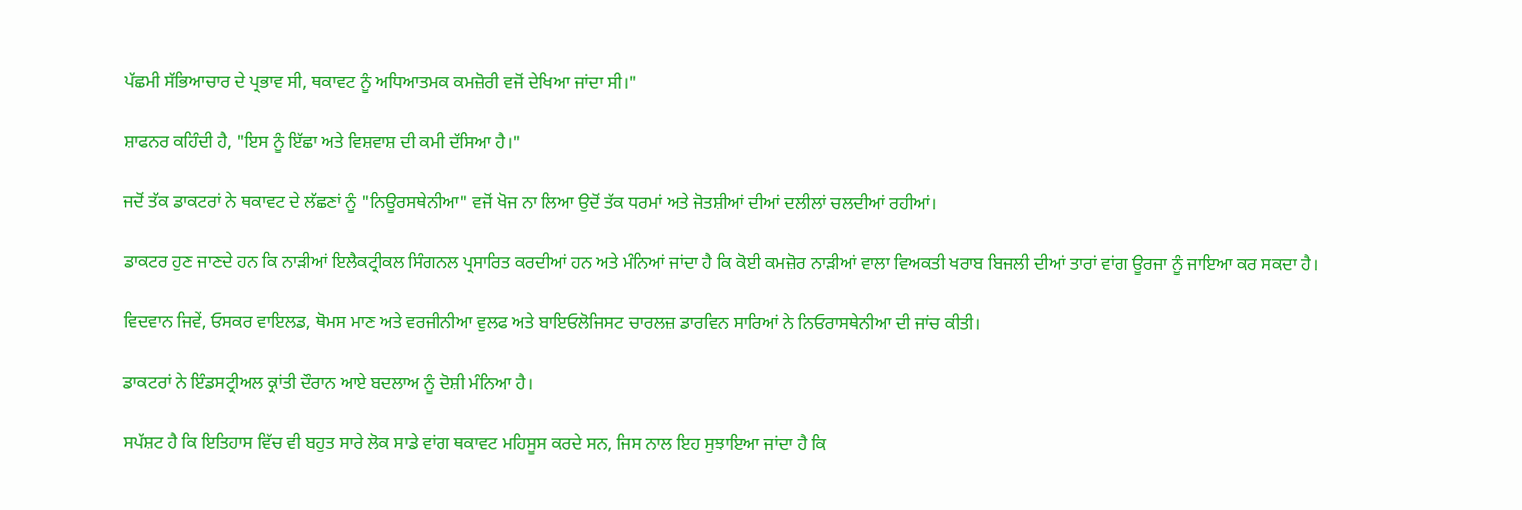ਪੱਛਮੀ ਸੱਭਿਆਚਾਰ ਦੇ ਪ੍ਰਭਾਵ ਸੀ, ਥਕਾਵਟ ਨੂੰ ਅਧਿਆਤਮਕ ਕਮਜ਼ੋਰੀ ਵਜੋਂ ਦੇਖਿਆ ਜਾਂਦਾ ਸੀ।"

ਸ਼ਾਫਨਰ ਕਹਿੰਦੀ ਹੈ, "ਇਸ ਨੂੰ ਇੱਛਾ ਅਤੇ ਵਿਸ਼ਵਾਸ਼ ਦੀ ਕਮੀ ਦੱਸਿਆ ਹੈ।"

ਜਦੋਂ ਤੱਕ ਡਾਕਟਰਾਂ ਨੇ ਥਕਾਵਟ ਦੇ ਲੱਛਣਾਂ ਨੂੰ "ਨਿਊਰਸਥੇਨੀਆ" ਵਜੋਂ ਖੋਜ ਨਾ ਲਿਆ ਉਦੋਂ ਤੱਕ ਧਰਮਾਂ ਅਤੇ ਜੋਤਸ਼ੀਆਂ ਦੀਆਂ ਦਲੀਲਾਂ ਚਲਦੀਆਂ ਰਹੀਆਂ।

ਡਾਕਟਰ ਹੁਣ ਜਾਣਦੇ ਹਨ ਕਿ ਨਾੜੀਆਂ ਇਲੈਕਟ੍ਰੀਕਲ ਸਿੰਗਨਲ ਪ੍ਰਸਾਰਿਤ ਕਰਦੀਆਂ ਹਨ ਅਤੇ ਮੰਨਿਆਂ ਜਾਂਦਾ ਹੈ ਕਿ ਕੋਈ ਕਮਜ਼ੋਰ ਨਾੜੀਆਂ ਵਾਲਾ ਵਿਅਕਤੀ ਖਰਾਬ ਬਿਜਲੀ ਦੀਆਂ ਤਾਰਾਂ ਵਾਂਗ ਊਰਜਾ ਨੂੰ ਜਾਇਆ ਕਰ ਸਕਦਾ ਹੈ।

ਵਿਦਵਾਨ ਜਿਵੇਂ, ਓਸਕਰ ਵਾਇਲਡ, ਥੋਮਸ ਮਾਣ ਅਤੇ ਵਰਜੀਨੀਆ ਵੁਲਫ ਅਤੇ ਬਾਇਓਲੋਜਿਸਟ ਚਾਰਲਜ਼ ਡਾਰਵਿਨ ਸਾਰਿਆਂ ਨੇ ਨਿਓਰਾਸਥੇਨੀਆ ਦੀ ਜਾਂਚ ਕੀਤੀ।

ਡਾਕਟਰਾਂ ਨੇ ਇੰਡਸਟ੍ਰੀਅਲ ਕ੍ਰਾਂਤੀ ਦੌਰਾਨ ਆਏ ਬਦਲਾਅ ਨੂੰ ਦੋਸ਼ੀ ਮੰਨਿਆ ਹੈ।

ਸਪੱਸ਼ਟ ਹੈ ਕਿ ਇਤਿਹਾਸ ਵਿੱਚ ਵੀ ਬਹੁਤ ਸਾਰੇ ਲੋਕ ਸਾਡੇ ਵਾਂਗ ਥਕਾਵਟ ਮਹਿਸੂਸ ਕਰਦੇ ਸਨ, ਜਿਸ ਨਾਲ ਇਹ ਸੁਝਾਇਆ ਜਾਂਦਾ ਹੈ ਕਿ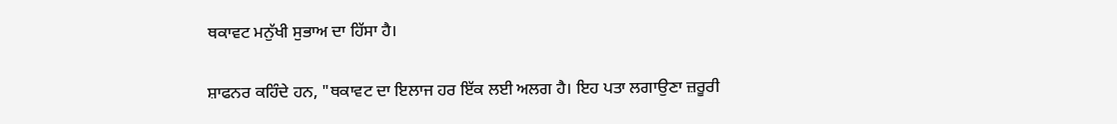ਥਕਾਵਟ ਮਨੁੱਖੀ ਸੁਭਾਅ ਦਾ ਹਿੱਸਾ ਹੈ।

ਸ਼ਾਫਨਰ ਕਹਿੰਦੇ ਹਨ, "ਥਕਾਵਟ ਦਾ ਇਲਾਜ ਹਰ ਇੱਕ ਲਈ ਅਲਗ ਹੈ। ਇਹ ਪਤਾ ਲਗਾਉਣਾ ਜ਼ਰੂਰੀ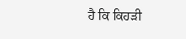ਹੈ ਕਿ ਕਿਹੜੀ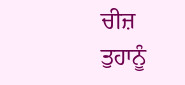ਚੀਜ਼ ਤੁਹਾਨੂੰ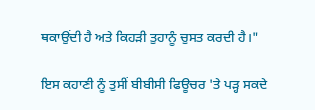ਥਕਾਉਂਦੀ ਹੈ ਅਤੇ ਕਿਹੜੀ ਤੁਹਾਨੂੰ ਚੁਸਤ ਕਰਦੀ ਹੈ।"

ਇਸ ਕਹਾਣੀ ਨੂੰ ਤੁਸੀਂ ਬੀਬੀਸੀ ਫਿਊਚਰ 'ਤੇ ਪੜ੍ਹ ਸਕਦੇ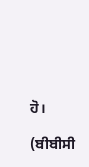ਹੋ।

(ਬੀਬੀਸੀ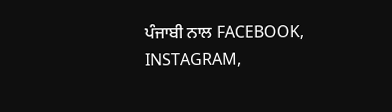ਪੰਜਾਬੀ ਨਾਲ FACEBOOK, INSTAGRAM,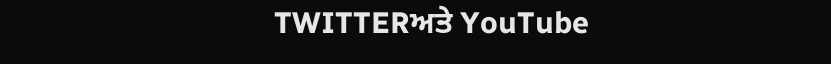TWITTERਅਤੇ YouTube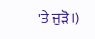'ਤੇ ਜੁੜੋ।)